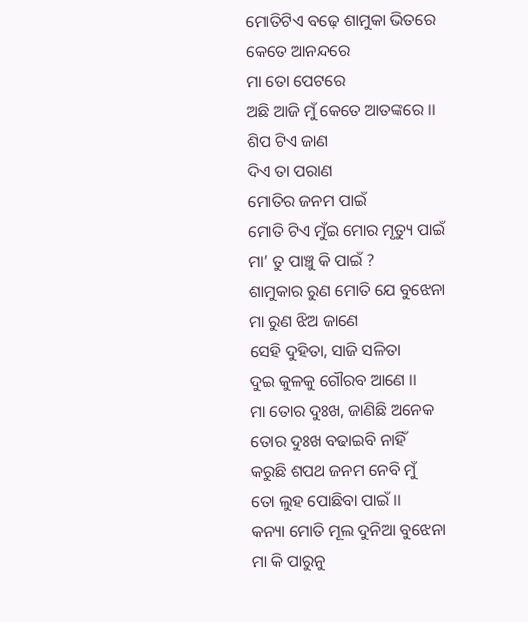ମୋତିଟିଏ ବଢ଼େ ଶାମୁକା ଭିତରେ
କେତେ ଆନନ୍ଦରେ
ମା ତୋ ପେଟରେ
ଅଛି ଆଜି ମୁଁ କେତେ ଆତଙ୍କରେ ।।
ଶିପ ଟିଏ ଜାଣ
ଦିଏ ତା ପରାଣ
ମୋତିର ଜନମ ପାଇଁ
ମୋତି ଟିଏ ମୁଁଇ ମୋର ମୃତ୍ୟୁ ପାଇଁ
ମା’ ତୁ ପାଞ୍ଚୁ କି ପାଇଁ ?
ଶାମୁକାର ରୁଣ ମୋତି ଯେ ବୁଝେନା
ମା ରୁଣ ଝିଅ ଜାଣେ
ସେହି ଦୁହିତା, ସାଜି ସଳିତା
ଦୁଇ କୁଳକୁ ଗୌରବ ଆଣେ ।।
ମା ତୋର ଦୁଃଖ, ଜାଣିଛି ଅନେକ
ତୋର ଦୁଃଖ ବଢାଇବି ନାହିଁ
କରୁଛି ଶପଥ ଜନମ ନେବି ମୁଁ
ତୋ ଲୁହ ପୋଛିବା ପାଇଁ ।।
କନ୍ୟା ମୋତି ମୂଲ ଦୁନିଆ ବୁଝେନା
ମା କି ପାରୁନୁ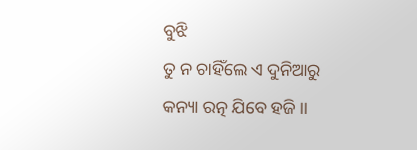ବୁଝି
ତୁ ନ ଚାହିଁଲେ ଏ ଦୁନିଆରୁ
କନ୍ୟା ରତ୍ନ ଯିବେ ହଜି ।।